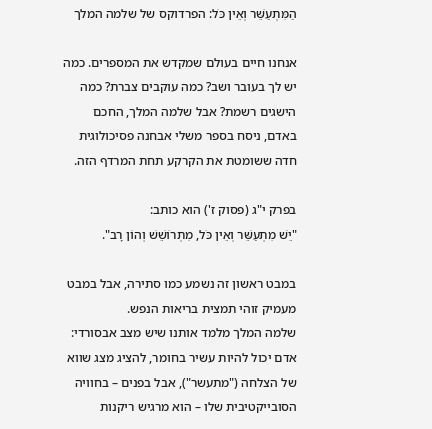הַמִּתְעַשֵּׁר וְאֵין כֹּל: הפרדוקס של שלמה המלך

אנחנו חיים בעולם שמקדש את המספרים. כמה יש לך בעובר ושב? כמה עוקבים צברת? כמה הישגים רשמת? אבל שלמה המלך, החכם באדם, ניסח בספר משלי אבחנה פסיכולוגית חדה ששומטת את הקרקע תחת המרדף הזה.

בפרק י"ג (פסוק ז') הוא כותב:
"יֵשׁ מִתְעַשֵּׁר וְאֵין כֹּל, מִתְרוֹשֵׁשׁ וְהוֹן רָב".

במבט ראשון זה נשמע כמו סתירה, אבל במבט מעמיק זוהי תמצית בריאות הנפש.
שלמה המלך מלמד אותנו שיש מצב אבסורדי: אדם יכול להיות עשיר בחומר, להציג מצג שווא של הצלחה ("מתעשר"), אבל בפנים – בחוויה הסובייקטיבית שלו – הוא מרגיש ריקנות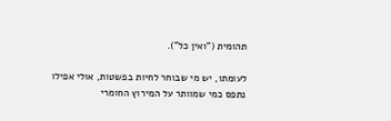תהומית ("ואין כל").

לעומתו, יש מי שבוחר לחיות בפשטות, אולי אפילו נתפס כמי שמוותר על המירוץ החומרי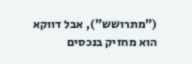("מתרושש"), אבל דווקא הוא מחזיק בנכסים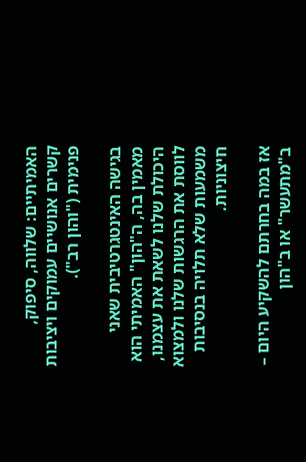האמיתיים: שלווה, סיפוק, קשרים אנושיים עמוקים ויציבות פנימית ("והון רב").

בגישה האינטגרטיבית שאני מאמין בה, ה"הון" האמיתי הוא היכולת שלנו לשאת את עצמנו, לווסת את הרגשות שלנו ולמצוא משמעות שלא תלויה בנסיבות חיצוניות.

אז במה בחרתם להשקיע היום – ב"מתעשר" או ב"הון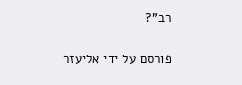רב"?

פורסם על ידי אליעזר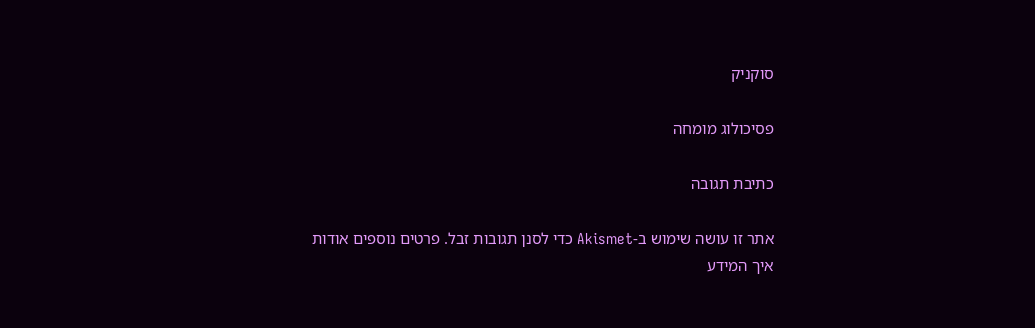סוקניק

פסיכולוג מומחה

כתיבת תגובה

אתר זו עושה שימוש ב-Akismet כדי לסנן תגובות זבל. פרטים נוספים אודות איך המידע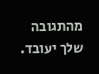מהתגובה שלך יעובד.